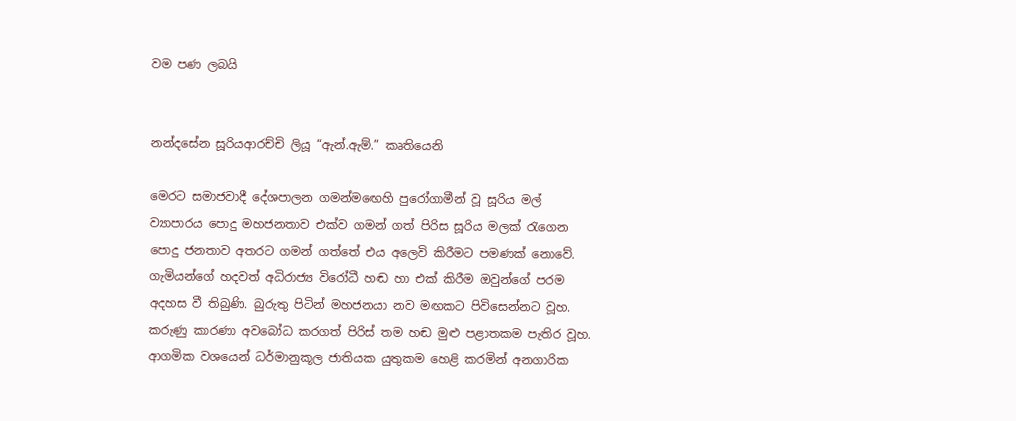වම පණ ලබයි


නන්දසේන සූරියආරච්චි ලියූ “ඇන්.ඇම්.” කෘතියෙනි

මෙරට සමාජවාදී දේශපාලන ගමන්මඟෙහි පුරෝගාමීන් වූ සූරිය මල් ව්‍යාපාරය පොදු මහජනතාව එක්ව ගමන් ගත් පිරිස සූරිය මලක් රැගෙන පොදු ජනතාව අතරට ගමන් ගත්තේ එය අලෙවි කිරීමට පමණක් නොවේ. ගැමියන්ගේ හදවත් අධිරාජ්‍ය විරෝධී හඬ හා එක් කිරීම ඔවුන්ගේ පරම අදහස වී තිබුණි. බුරුතු පිටින් මහජනයා නව මඟකට පිවිසෙන්නට වූහ. කරුණු කාරණා අවබෝධ කරගත් පිරිස් තම හඬ මුළු පළාතකම පැතිර වූහ. ආගමික වශයෙන් ධර්මානුකූල ජාතියක යුතුකම හෙළි කරමින් අනගාරික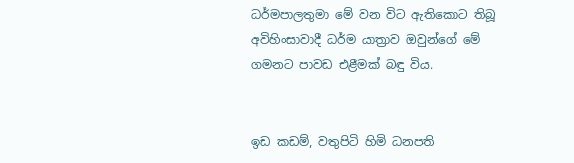ධර්මපාලතුමා මේ වන විට ඇතිකොට තිබූ අවිහිංසාවාදී ධර්ම යාත්‍රාව ඔවුන්ගේ මේ ගමනට පාවඩ එළීමක් බඳු විය.


ඉඩ කඩම්, වතුපිටි හිමි ධනපති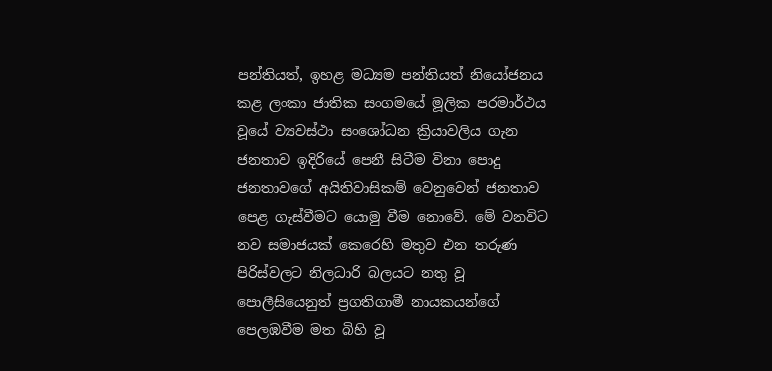පන්තියත්, ඉහළ මධ්‍යම පන්තියත් නියෝජනය කළ ලංකා ජාතික සංගමයේ මූලික පරමාර්ථය වූයේ ව්‍යවස්ථා සංශෝධන ක්‍රියාවලිය ගැන ජනතාව ඉදිරියේ පෙනී සිටීම විනා පොදු ජනතාවගේ අයිතිවාසිකම් වෙනුවෙන් ජනතාව පෙළ ගැස්වීමට යොමු වීම නොවේ. මේ වනවිට නව සමාජයක් කෙරෙහි මතුව එන තරුණ පිරිස්වලට නිලධාරි බලයට නතු වූ පොලීසියෙනුත් ප්‍රගතිගාමී නායකයන්ගේ පෙලඹවීම මත බිහි වූ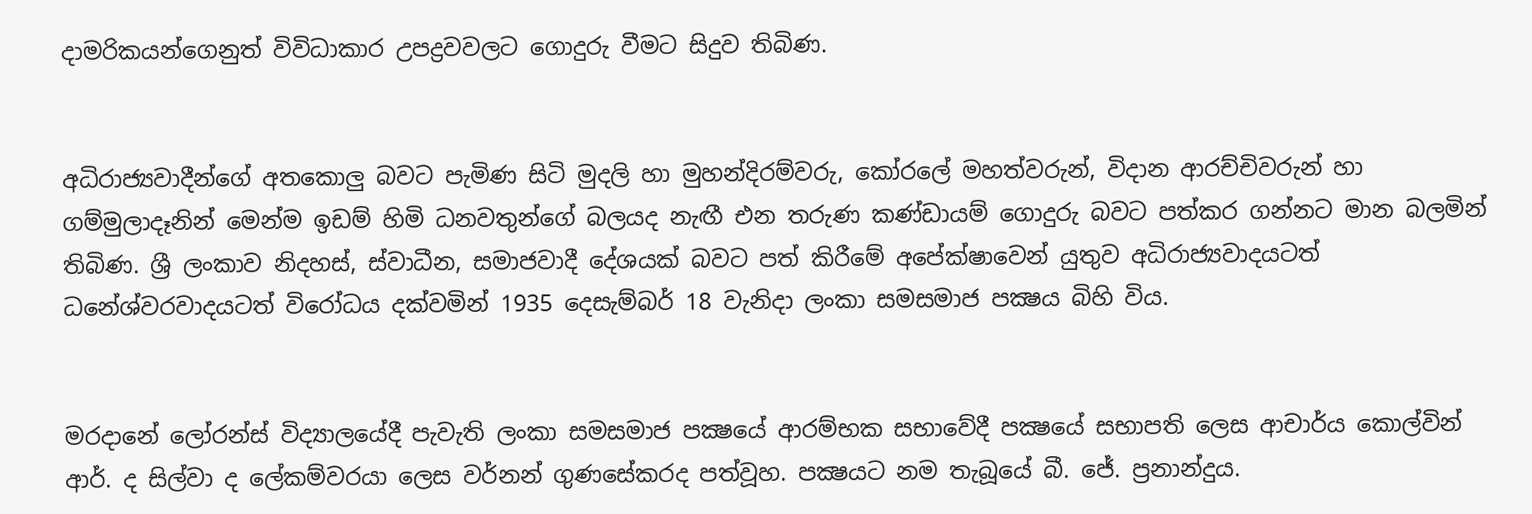දාමරිකයන්ගෙනුත් විවිධාකාර උපද්‍රවවලට ගොදුරු වීමට සිදුව තිබිණ.


අධිරාජ්‍යවාදීන්ගේ අතකොලු බවට පැමිණ සිටි මුදලි හා මුහන්දිරම්වරු, කෝරලේ මහත්වරුන්, විදාන ආරච්චිවරුන් හා ගම්මුලාදෑනින් මෙන්ම ඉඩම් හිමි ධනවතුන්ගේ බලයද නැඟී එන තරුණ කණ්ඩායම් ගොදුරු බවට පත්කර ගන්නට මාන බලමින් තිබිණ. ශ්‍රී ලංකාව නිදහස්, ස්වාධීන, සමාජවාදී දේශයක් බවට පත් කිරීමේ අපේක්ෂාවෙන් යුතුව අධිරාජ්‍යවාදයටත් ධනේශ්වරවාදයටත් විරෝධය දක්වමින් 1935 දෙසැම්බර් 18 වැනිදා ලංකා සමසමාජ පක්‍ෂය බිහි විය.


මරදානේ ලෝරන්ස් විද්‍යාලයේදී පැවැති ලංකා සමසමාජ පක්‍ෂයේ ආරම්භක සභාවේදී පක්‍ෂයේ සභාපති ලෙස ආචාර්ය කොල්වින් ආර්. ද සිල්වා ද ලේකම්වරයා ලෙස වර්නන් ගුණසේකරද පත්වූහ. පක්‍ෂයට නම තැබූයේ බී. ජේ. ප්‍රනාන්දුය.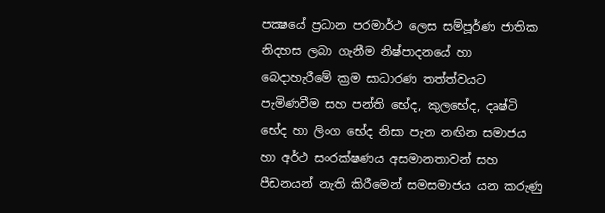පක්‍ෂයේ ප්‍රධාන පරමාර්ථ ලෙස සම්පූර්ණ ජාතික නිදහස ලබා ගැනීම නිෂ්පාදනයේ හා බෙදාහැරීමේ ක්‍රම සාධාරණ තත්ත්වයට පැමිණවීම සහ පන්ති භේද, කුලභේද, දෘෂ්ටි භේද හා ලිංග භේද නිසා පැන නඟින සමාජය හා අර්ථ සංරක්ෂණය අසමානතාවන් සහ පීඩනයන් නැති කිරීමෙන් සමසමාජය යන කරුණු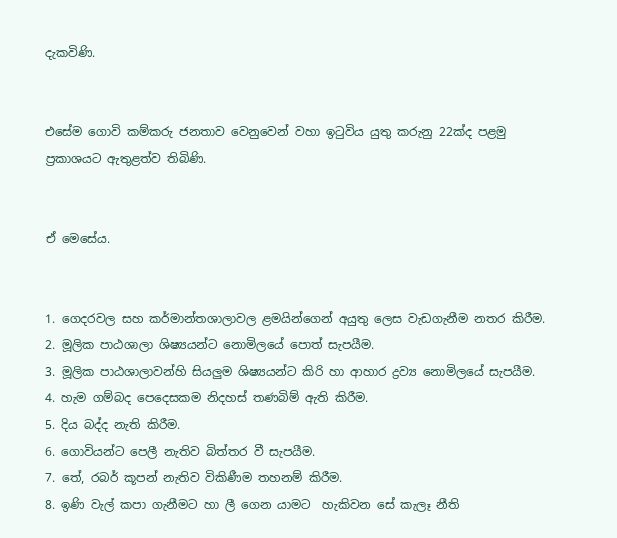දැකවිණි.


එසේම ගොවි කම්කරු ජනතාව වෙනුවෙන් වහා ඉටුවිය යුතු කරුනු 22ක්ද පළමු ප්‍රකාශයට ඇතුළත්ව තිබිණි.


ඒ මෙසේය.


1. ගෙදරවල සහ කර්මාන්තශාලාවල ළමයින්ගෙන් අයුතු ලෙස වැඩගැනීම නතර කිරීම.
2. මූලික පාඨශාලා ශිෂ්‍යයන්ට නොමිලයේ පොත් සැපයීම.
3. මූලික පාඨශාලාවන්හි සියලුම ශිෂ්‍යයන්ට කිරි හා ආහාර ද්‍රව්‍ය නොමිලයේ සැපයීම.
4. හැම ගම්බද පෙදෙසකම නිදහස් තණබිම් ඇති කිරීම.
5. දිය බද්ද නැති කිරීම.
6. ගොවියන්ට පෙලී නැතිව බිත්තර වී සැපයීම.
7. තේ, රබර් කූපන් නැතිව විකිණීම තහනම් කිරීම.
8. ඉණි වැල් කපා ගැනීමට හා ලී ගෙන යාමට  හැකිවන සේ කැලෑ නීති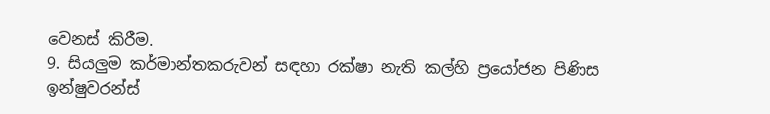වෙනස් කිරීම.
9. සියලුම කර්මාන්තකරුවන් සඳහා රක්ෂා නැති කල්හි ප්‍රයෝජන පිණිස ඉන්ෂුවරන්ස්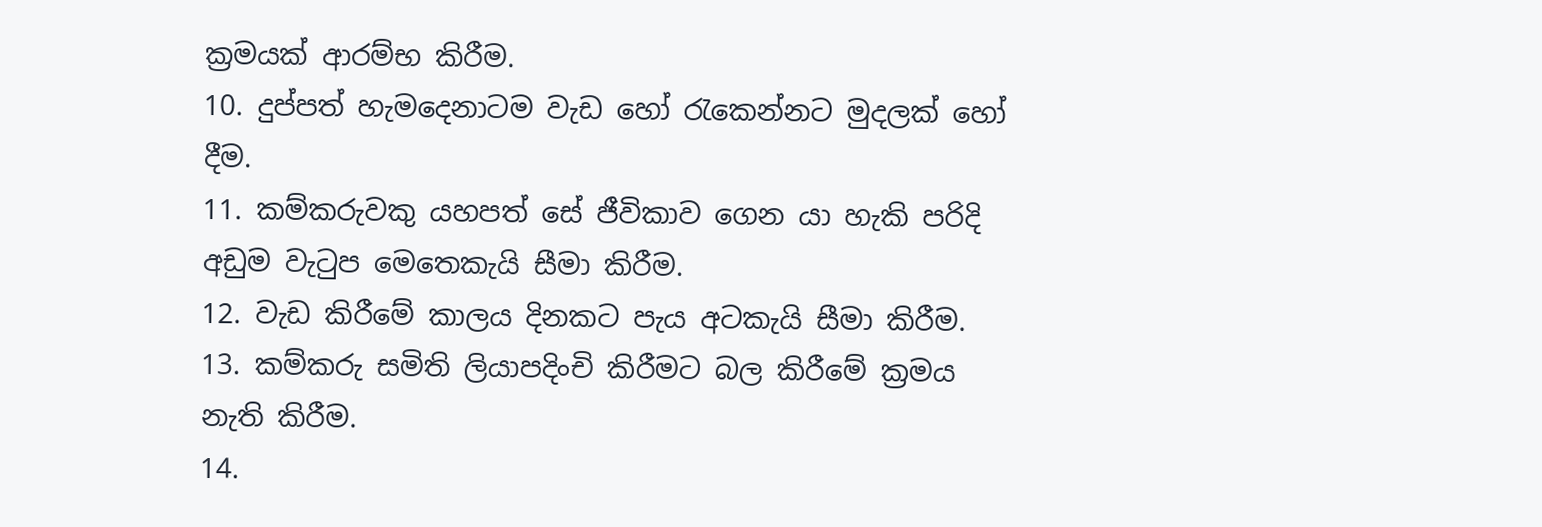ක්‍රමයක් ආරම්භ කිරීම.
10. දුප්පත් හැමදෙනාටම වැඩ හෝ රැකෙන්නට මුදලක් හෝ දීම.
11. කම්කරුවකු යහපත් සේ ජීවිකාව ගෙන යා හැකි පරිදි අඩුම වැටුප මෙතෙකැයි සීමා කිරීම.
12. වැඩ කිරීමේ කාලය දිනකට පැය අටකැයි සීමා කිරීම.
13. කම්කරු සමිති ලියාපදිංචි කිරීමට බල කිරීමේ ක්‍රමය නැති කිරීම.
14.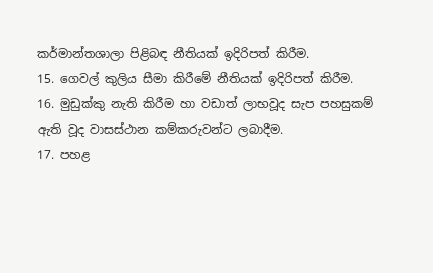කර්මාන්තශාලා පිළිබඳ නීතියක් ඉදිරිපත් කිරීම.
15. ගෙවල් කුලිය සීමා කිරීමේ නීතියක් ඉදිරිපත් කිරීම.
16. මුඩුක්කු නැති කිරීම හා වඩාත් ලාභවූද සැප පහසුකම් ඇති වූද වාසස්ථාන කම්කරුවන්ට ලබාදීම.
17. පහළ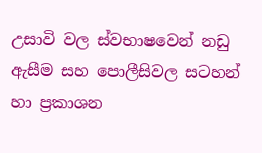උසාවි වල ස්වභාෂවෙන් නඩු ඇසීම සහ පොලීසිවල සටහන් හා ප්‍රකාශන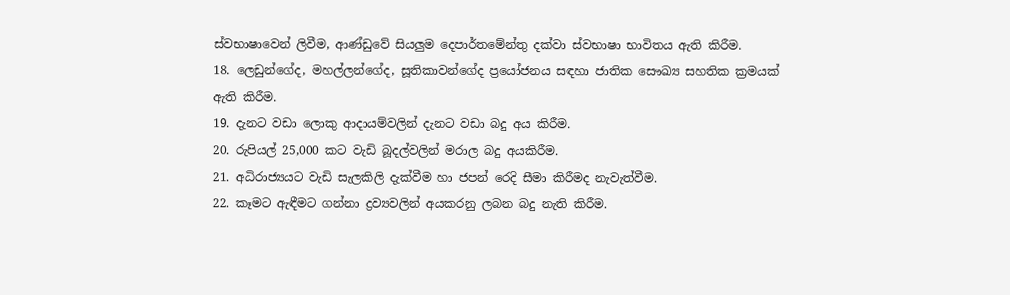ස්වභාෂාවෙන් ලිවීම, ආණ්ඩුවේ සියලුම දෙපාර්තමේන්තු දක්වා ස්වභාෂා භාවිතය ඇති කිරීම.
18. ලෙඩුන්ගේද, මහල්ලන්ගේද, සූතිකාවන්ගේද ප්‍රයෝජනය සඳහා ජාතික සෞඛ්‍ය සහතික ක්‍රමයක් ඇති කිරීම.
19. දැනට වඩා ලොකු ආදායම්වලින් දැනට වඩා බදු අය කිරීම.
20. රුපියල් 25,000 කට වැඩි බූදල්වලින් මරාල බදු අයකිරීම.
21. අධිරාජ්‍යයට වැඩි සැලකිලි දැක්වීම හා ජපන් රෙදි සීමා කිරීමද නැවැත්වීම.
22. කෑමට ඇඳීමට ගන්නා ද්‍රව්‍යවලින් අයකරනු ලබන බදු නැති කිරීම.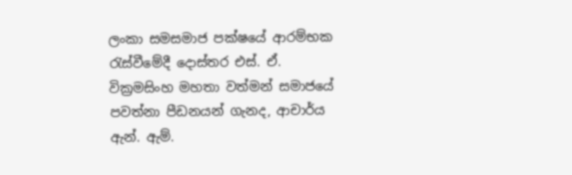ලංකා සමසමාජ පක්ෂයේ ආරම්භක රැස්වීමේදී දොස්තර එස්. ඒ. වික්‍රමසිංහ මහතා වත්මන් සමාජයේ පවත්නා පීඩනයන් ගැනද, ආචාර්ය ඇන්. ඇම්.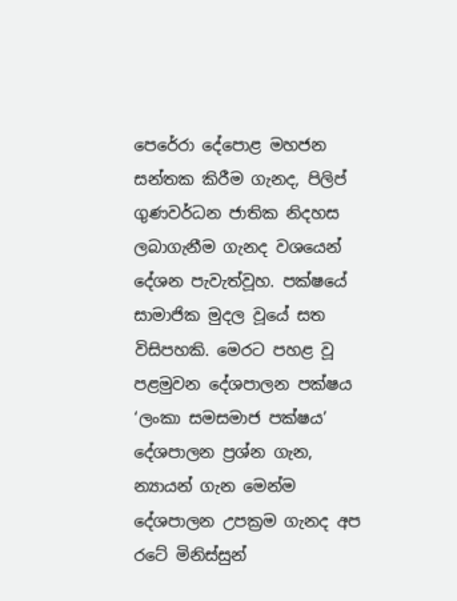පෙරේරා දේපොළ මහජන සන්තක කිරීම ගැනද, පිලිප් ගුණවර්ධන ජාතික නිදහස ලබාගැනීම ගැනද වශයෙන් දේශන පැවැත්වූහ. පක්ෂයේ සාමාජික මුදල වූයේ සත විසිපහකි. මෙරට පහළ වූ පළමුවන දේශපාලන පක්ෂය ‘ලංකා සමසමාජ පක්ෂය’ දේශපාලන ප්‍රශ්න ගැන, න්‍යායන් ගැන මෙන්ම දේශපාලන උපක්‍රම ගැනද අප රටේ මිනිස්සුන්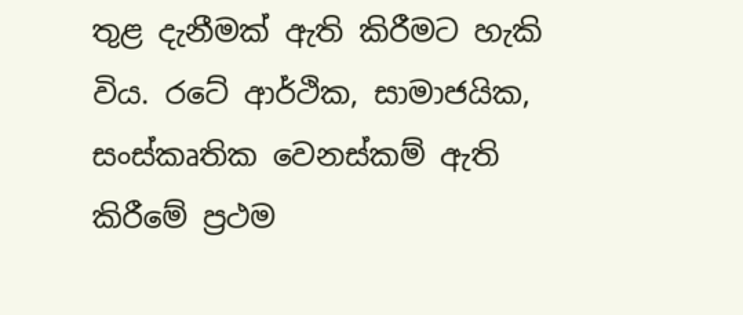තුළ දැනීමක් ඇති කිරීමට හැකි විය. රටේ ආර්ථික, සාමාජයික, සංස්කෘතික වෙනස්කම් ඇති කිරීමේ ප්‍රථම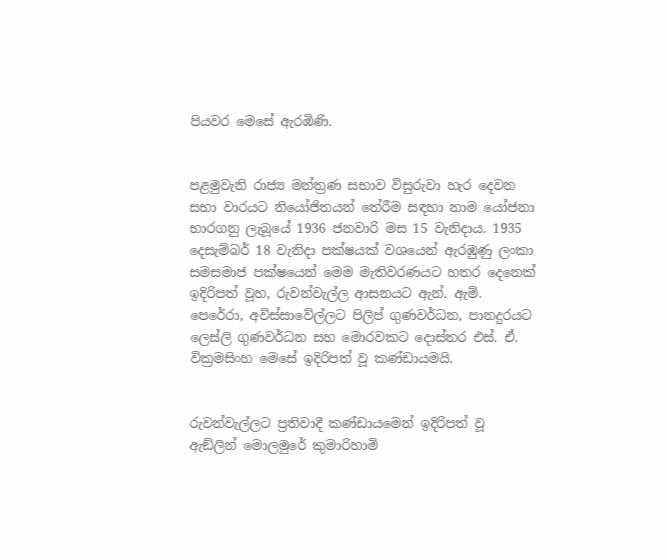පියවර මෙසේ ඇරඹිණි.


පළමුවැනි රාජ්‍ය මන්ත්‍රණ සභාව විසුරුවා හැර දෙවන සභා වාරයට නියෝජිතයන් තේරීම සඳහා නාම යෝජනා භාරගනු ලැබූයේ 1936 ජනවාරි මස 15 වැනිදාය. 1935 දෙසැම්බර් 18 වැනිදා පක්ෂයක් වශයෙන් ඇරඹුණු ලංකා සමසමාජ පක්ෂයෙන් මෙම මැතිවරණයට හතර දෙනෙක් ඉදිරිපත් වූහ, රුවන්වැල්ල ආසනයට ඇන්. ඇම්. පෙරේරා, අවිස්සාවේල්ලට පිලිප් ගුණවර්ධන, පානදුරයට ලෙස්ලි ගුණවර්ධන සහ මොරවකට දොස්තර එස්. ඒ. වික්‍රමසිංහ මෙසේ ඉදිරිපත් වූ කණ්ඩායමයි.


රුවන්වැල්ලට ප්‍රතිවාදී කණ්ඩායමෙන් ඉදිරිපත් වූ ඇඞ්ලින් මොලමුරේ කුමාරිහාමි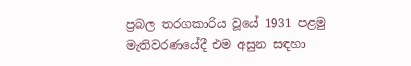ප්‍රබල තරගකාරිය වූයේ 1931 පළමු මැතිවරණයේදී එම අසුන සඳහා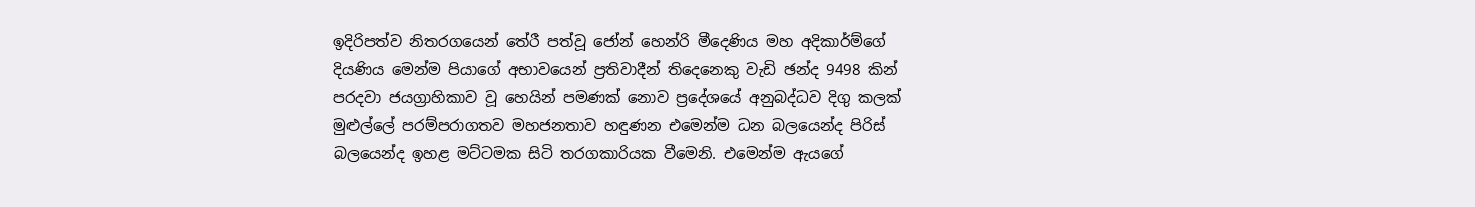ඉදිරිපත්ව නිතරගයෙන් තේරී පත්වූ ජෝන් හෙන්රි මීදෙණිය මහ අදිකාර්ම්ගේ දියණිය මෙන්ම පියාගේ අභාවයෙන් ප්‍රතිවාදීන් තිදෙනෙකු වැඩි ඡන්ද 9498 කින් පරදවා ජයග්‍රාහිකාව වූ හෙයින් පමණක් නොව ප්‍රදේශයේ අනුබද්ධව දිගු කලක් මුළුල්ලේ පරම්පරාගතව මහජනතාව හඳුණන එමෙන්ම ධන බලයෙන්ද පිරිස් බලයෙන්ද ඉහළ මට්ටමක සිටි තරගකාරියක වීමෙනි. එමෙන්ම ඇයගේ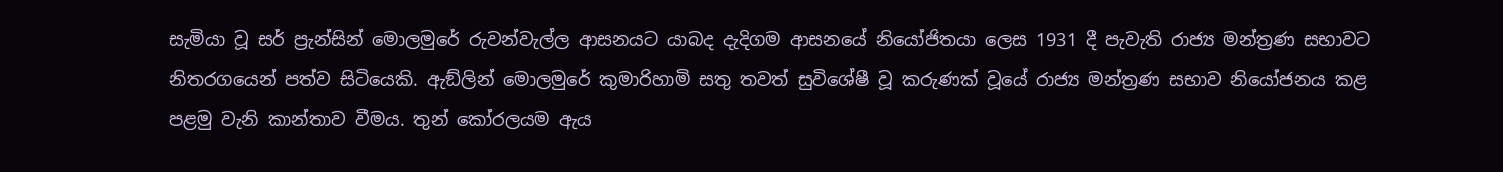සැමියා වූ සර් ප්‍රැන්සින් මොලමුරේ රුවන්වැල්ල ආසනයට යාබද දැදිගම ආසනයේ නියෝජිතයා ලෙස 1931 දී පැවැති රාජ්‍ය මන්ත්‍රණ සභාවට නිතරගයෙන් පත්ව සිටියෙකි. ඇඞ්ලින් මොලමුරේ කුමාරිහාමි සතු තවත් සුවිශේෂී වූ කරුණක් වූයේ රාජ්‍ය මන්ත්‍රණ සභාව නියෝජනය කළ පළමු වැනි කාන්තාව වීමය. තුන් කෝරලයම ඇය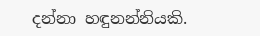දන්නා හඳුනන්නියකි.